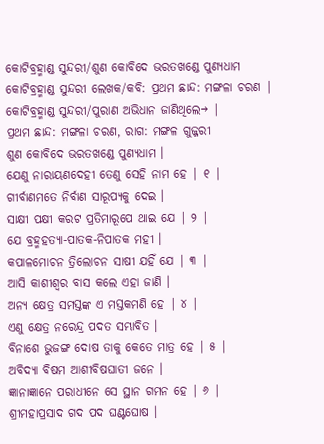କୋଟିବ୍ରହ୍ମାଣ୍ଡ ସୁନ୍ଦରୀ/ଶୁଣ କୋବିଦେ ଭରତଖଣ୍ଡେ ପୁଣ୍ୟଧାମ
କୋଟିବ୍ରହ୍ମାଣ୍ଡ ସୁନ୍ଦରୀ ଲେଖକ/କବି: ପ୍ରଥମ ଛାନ୍ଦ: ମଙ୍ଗଳା ଚରଣ |
କୋଟିବ୍ରହ୍ମାଣ୍ଡ ସୁନ୍ଦରୀ/ପୁରାଣ ଅଭିଧାନ ଜାଣିଥିଲେ→ |
ପ୍ରଥମ ଛାନ୍ଦ: ମଙ୍ଗଳା ଚରଣ, ରାଗ: ମଙ୍ଗଳ ଗୁଜ୍ଜରୀ
ଶୁଣ କୋବିଦେ ଭରତଖଣ୍ଡେ ପୁଣ୍ୟଧାମ ।
ଯେଣୁ ନାରାୟଣଦେହୀ ତେଣୁ ସେହି ନାମ ହେ | ୧ |
ଗୀର୍ବାଣମତେ ନିର୍ବାଣ ସାରୂପ୍ୟକୁ ଦେଇ ।
ସାକ୍ଷୀ ପକ୍ଷୀ କରଟ ପ୍ରତିମାରୂପେ ଥାଇ ଯେ | ୨ |
ଯେ ବ୍ରହ୍ମହତ୍ୟା-ପାତକ-ନିପାତକ ମହୀ ।
କପାଳମୋଚନ ତ୍ରିଲୋଚନ ସାଷୀ ଯହିଁ ଯେ | ୩ |
ଆସି କାଶୀଶ୍ୱର ବାସ କଲେ ଏହା ଜାଣି ।
ଅନ୍ୟ କ୍ଷେତ୍ର ସମସ୍ତଙ୍କ ଏ ମସ୍ତକମଣି ହେ | ୪ |
ଏଣୁ କ୍ଷେତ୍ର ନରେନ୍ଦ୍ର ପଦତ ସମ୍ଭାବିତ ।
ବିନାଶେ ଭୁଜଙ୍ଗ ଦୋଷ ତାକୁ କେତେ ମାତ୍ର ହେ | ୫ |
ଅବିଦ୍ୟା ବିଷମ ଆଶୀବିଷଘାତୀ ଜନେ ।
ଜ୍ଞାନାଜ୍ଞାନେ ପରାଧୀନେ ସେ ସ୍ଥାନ ଗମନ ହେ | ୬ |
ଶ୍ରୀମହାପ୍ରସାଦ ଗଦ ପଦ ଘଣ୍ଟଘୋଷ ।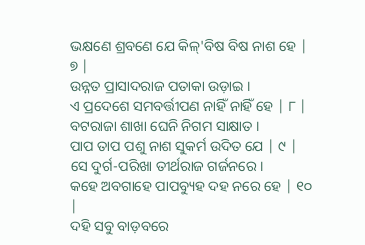ଭକ୍ଷଣେ ଶ୍ରବଣେ ଯେ କିଳ୍'ବିଷ ବିଷ ନାଶ ହେ | ୭ |
ଉନ୍ନତ ପ୍ରାସାଦରାଜ ପତାକା ଉଡ଼ାଇ ।
ଏ ପ୍ରଦେଶେ ସମବର୍ତ୍ତୀପଣ ନାହିଁ ନାହିଁ ହେ | ୮ |
ବଟରାଜା ଶାଖା ଘେନି ନିଗମ ସାକ୍ଷାତ ।
ପାପ ତାପ ପଶୁ ନାଶ ସୁକର୍ମ ଉଦିତ ଯେ | ୯ |
ସେ ଦୁର୍ଗ-ପରିଖା ତୀର୍ଥରାଜ ଗର୍ଜନରେ ।
କହେ ଅବଗାହେ ପାପବ୍ୟୁହ ଦହ ନରେ ହେ | ୧୦ |
ଦହି ସବୁ ବାଡ଼ବରେ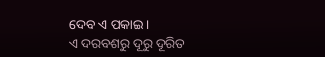ଦେବ ଏ ପକାଇ ।
ଏ ଦରବଶରୁ ଦୂରୁ ଦୂରିତ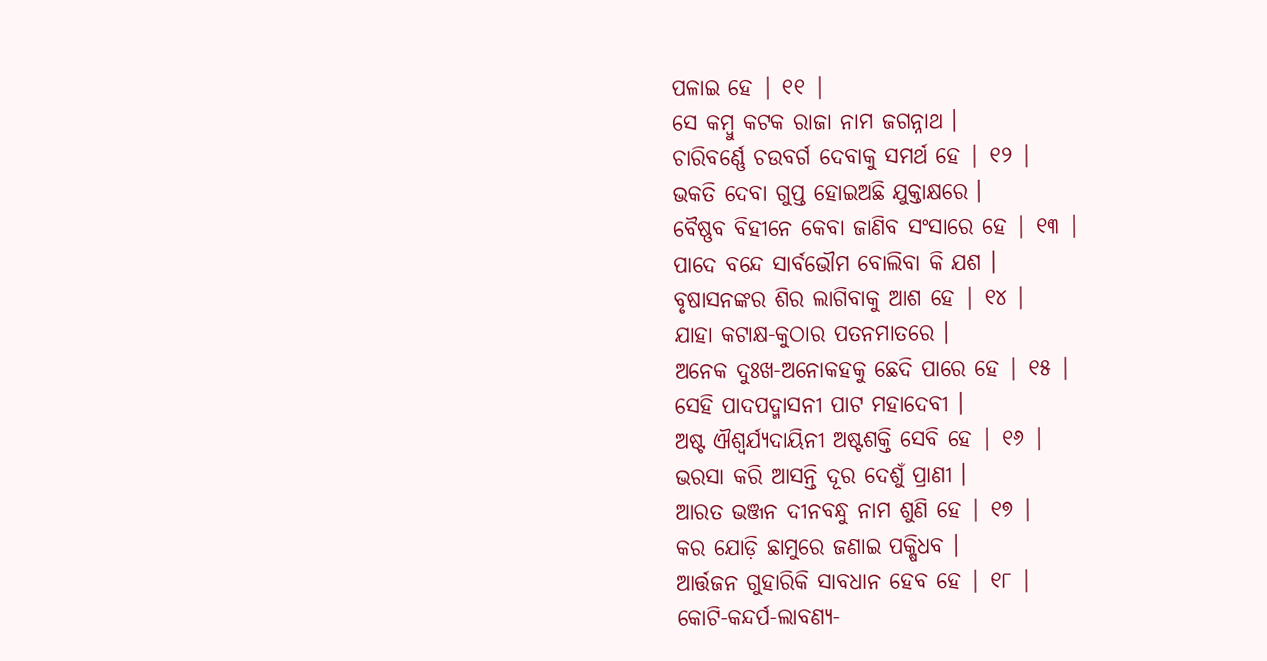ପଳାଇ ହେ | ୧୧ |
ସେ କମ୍ବୁ କଟକ ରାଜା ନାମ ଜଗନ୍ନାଥ ।
ଚାରିବର୍ଣ୍ଣେ ଚଉବର୍ଗ ଦେବାକୁ ସମର୍ଥ ହେ | ୧୨ |
ଭକତି ଦେବା ଗୁପ୍ତ ହୋଇଅଛି ଯୁକ୍ତାକ୍ଷରେ ।
ବୈଷ୍ଣବ ବିହୀନେ କେବା ଜାଣିବ ସଂସାରେ ହେ | ୧୩ |
ପାଦେ ବନ୍ଦେ ସାର୍ବଭୌମ ବୋଲିବା କି ଯଶ ।
ବୃଷାସନଙ୍କର ଶିର ଲାଗିବାକୁ ଆଶ ହେ | ୧୪ |
ଯାହା କଟାକ୍ଷ-କୁଠାର ପତନମାତରେ ।
ଅନେକ ଦୁଃଖ-ଅନୋକହକୁ ଛେଦି ପାରେ ହେ | ୧୫ |
ସେହି ପାଦପଦ୍ମାସନୀ ପାଟ ମହାଦେବୀ ।
ଅଷ୍ଟ ଐଶ୍ୱର୍ଯ୍ୟଦାୟିନୀ ଅଷ୍ଟଶକ୍ତି ସେବି ହେ | ୧୬ |
ଭରସା କରି ଆସନ୍ତି ଦୂର ଦେଶୁଁ ପ୍ରାଣୀ ।
ଆରତ ଭଞ୍ଜନ ଦୀନବନ୍ଧୁ ନାମ ଶୁଣି ହେ | ୧୭ |
କର ଯୋଡ଼ି ଛାମୁରେ ଜଣାଇ ପକ୍ଷିଧବ ।
ଆର୍ତ୍ତଜନ ଗୁହାରିକି ସାବଧାନ ହେବ ହେ | ୧୮ |
କୋଟି-କନ୍ଦର୍ପ-ଲାବଣ୍ୟ-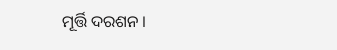ମୂର୍ତ୍ତି ଦରଶନ ।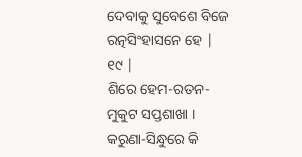ଦେବାକୁ ସୁବେଶେ ବିଜେ ରତ୍ନସିଂହାସନେ ହେ | ୧୯ |
ଶିରେ ହେମ-ରତନ-ମୁକୁଟ ସପ୍ତଶାଖା ।
କରୁଣା-ସିନ୍ଧୁରେ କି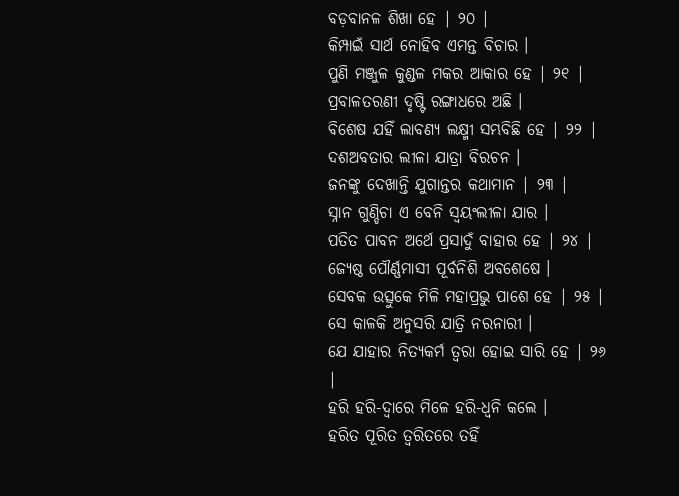ବଡ଼ବାନଳ ଶିଖା ହେ | ୨୦ |
କିମ୍ପାଇଁ ସାର୍ଥ ନୋହିବ ଏମନ୍ତ ବିଚାର ।
ପୁଣି ମଞ୍ଜୁଳ କୁଣ୍ଡଳ ମକର ଆକାର ହେ | ୨୧ |
ପ୍ରବାଳତରଣୀ ଦୃଷ୍ଟି ରଙ୍ଗାଧରେ ଅଛି ।
ବିଶେଷ ଯହିଁ ଲାବଣ୍ୟ ଲକ୍ଷ୍ମୀ ସମ୍ଭବିଛି ହେ | ୨୨ |
ଦଶଅବତାର ଲୀଳା ଯାତ୍ରା ବିରଚନ ।
ଜନଙ୍କୁ ଦେଖାନ୍ତି ଯୁଗାନ୍ତର କଥାମାନ | ୨୩ |
ସ୍ନାନ ଗୁଣ୍ଡିଚା ଏ ବେନି ସ୍ୱୟଂଲୀଳା ଯାର ।
ପତିତ ପାବନ ଅର୍ଥେ ପ୍ରସାଦୁଁ ବାହାର ହେ | ୨୪ |
ଜ୍ୟେଷ୍ଠ ପୌର୍ଣ୍ଣମାସୀ ପୂର୍ବନିଶି ଅବଶେଷେ ।
ସେବକ ଉତ୍ସୁକେ ମିଳି ମହାପ୍ରଭୁ ପାଶେ ହେ | ୨୫ |
ସେ କାଳକି ଅନୁସରି ଯାତ୍ରି ନରନାରୀ ।
ଯେ ଯାହାର ନିତ୍ୟକର୍ମ ତ୍ୱରା ହୋଇ ସାରି ହେ | ୨୬ |
ହରି ହରି-ଦ୍ୱାରେ ମିଳେ ହରି-ଧ୍ୱନି କଲେ ।
ହରିତ ପୂରିତ ତ୍ୱରିତରେ ତହିଁ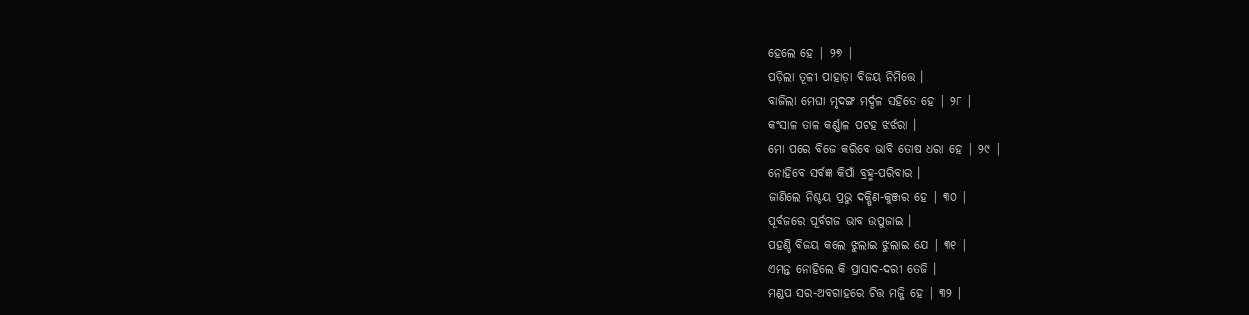ହେଲେ ହେ | ୨୭ |
ପଡ଼ିଲା ତୂଳୀ ପାହାଡ଼ା ବିଜୟ ନିମିତ୍ତେ ।
ବାଜିଲା ମେଘା ମୃଦଙ୍ଗ ମର୍ଦ୍ଦଳ ସହିତେ ହେ | ୨୮ |
କଂସାଳ ତାଳ କର୍ଣ୍ଣାଳ ପଟହ ଝର୍ଝରା ।
ମୋ ପରେ ବିଜେ କରିବେ ଭାବି ତୋଷ ଧରା ହେ | ୨୯ |
ନୋହିବେ ସର୍ବଜ୍ଞ କିପାଁ ବ୍ରହ୍ମ-ପରିବାର ।
ଜାଣିଲେ ନିଶ୍ଚୟ ପ୍ରଭୁ ଦକ୍ଷିଣ-କୁଞ୍ଜର ହେ | ୩୦ |
ପୂର୍ବଜରେ ପୂର୍ବଗଜ ଭାବ ଉପୁଜାଇ ।
ପହଣ୍ଡି ବିଜୟ କଲେ ଝୁଲାଇ ଝୁଲାଇ ଯେ | ୩୧ |
ଏମନ୍ତ ନୋହିଲେ କି ପ୍ରାସାଦ-ଦରୀ ତେଜି ।
ମଣ୍ଡପ ସର-ଅବଗାହରେ ଚିତ୍ତ ମଜ୍ଜି ହେ | ୩୨ |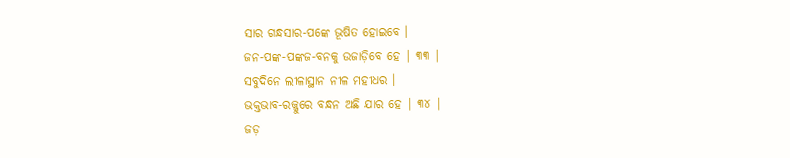ସାର ଗନ୍ଧସାର-ପଙ୍କେ ଭୂଷିତ ହୋଇବେ ।
ଜନ-ପଙ୍କ-ପଙ୍କଜ-ବନକୁ ଉଜାଡ଼ିବେ ହେ | ୩୩ |
ସବୁଦିନେ ଲୀଳାସ୍ଥାନ ନୀଳ ମହୀଧର ।
ଭକ୍ତଭାବ-ରଜ୍ଜୁରେ ବନ୍ଧନ ଅଛି ଯାର ହେ | ୩୪ |
ଜଡ଼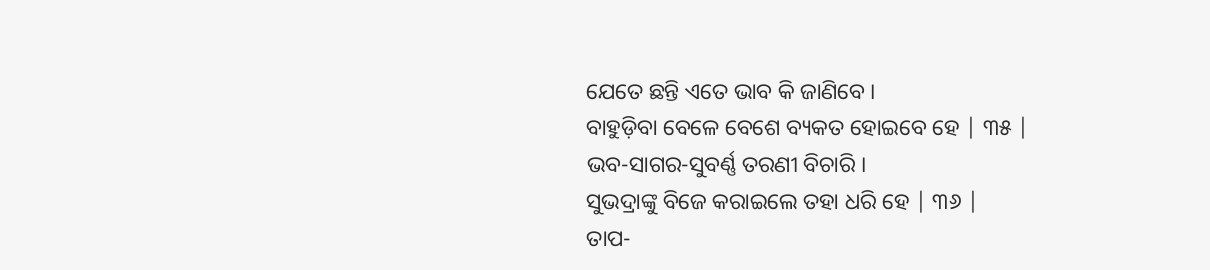ଯେତେ ଛନ୍ତି ଏତେ ଭାବ କି ଜାଣିବେ ।
ବାହୁଡ଼ିବା ବେଳେ ବେଶେ ବ୍ୟକତ ହୋଇବେ ହେ | ୩୫ |
ଭବ-ସାଗର-ସୁବର୍ଣ୍ଣ ତରଣୀ ବିଚାରି ।
ସୁଭଦ୍ରାଙ୍କୁ ବିଜେ କରାଇଲେ ତହା ଧରି ହେ | ୩୬ |
ତାପ-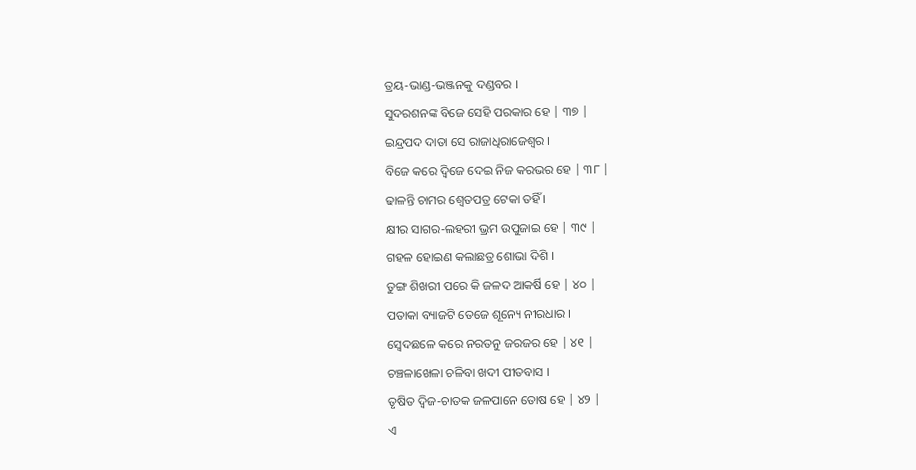ତ୍ରୟ-ଭାଣ୍ଡ-ଭଞ୍ଜନକୁ ଦଣ୍ଡବର ।
ସୁଦରଶନଙ୍କ ବିଜେ ସେହି ପରକାର ହେ | ୩୭ |
ଇନ୍ଦ୍ରପଦ ଦାତା ସେ ରାଜାଧିରାଜେଶ୍ବର ।
ବିଜେ କରେ ଦ୍ବିଜେ ଦେଇ ନିଜ କରଭର ହେ | ୩୮ |
ଢାଳନ୍ତି ଚାମର ଶ୍ବେତପତ୍ର ଟେକା ତହିଁ ।
କ୍ଷୀର ସାଗର-ଲହରୀ ଭ୍ରମ ଉପୁଜାଇ ହେ | ୩୯ |
ଗହଳ ହୋଇଣ କଲାଛତ୍ର ଶୋଭା ଦିଶି ।
ତୁଙ୍ଗ ଶିଖରୀ ପରେ କି ଜଳଦ ଆକର୍ଷି ହେ | ୪୦ |
ପତାକା ବ୍ୟାଜଟି ତେଜେ ଶୂନ୍ୟେ ନୀରଧାର ।
ସ୍ବେଦଛଳେ କରେ ନରତନୁ ଜରଜର ହେ | ୪୧ |
ଚଞ୍ଚଳାଖେଳା ଚଳିବା ଖଦୀ ପୀତବାସ ।
ତୃଷିତ ଦ୍ବିଜ-ଚାତକ ଜଳପାନେ ତୋଷ ହେ | ୪୨ |
ଏ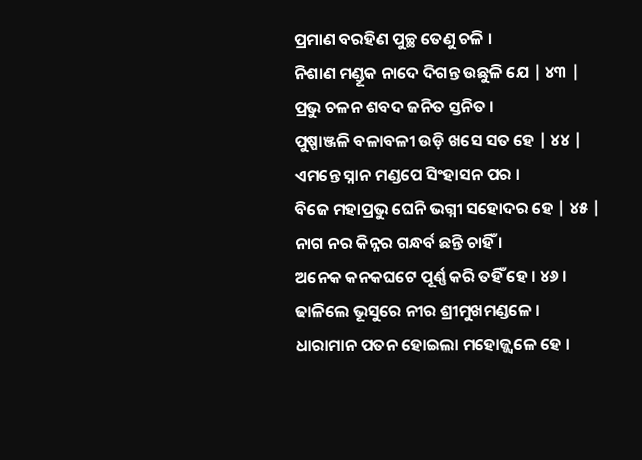ପ୍ରମାଣ ବରହିଣ ପୁଚ୍ଛ ତେଣୁ ଚଳି ।
ନିଶାଣ ମଣ୍ଡୂକ ନାଦେ ଦିଗନ୍ତ ଉଛୁଳି ଯେ | ୪୩ |
ପ୍ରଭୁ ଚଳନ ଶବଦ ଜନିତ ସ୍ତନିତ ।
ପୁଷ୍ପାଞ୍ଜଳି ବଳାବଳୀ ଉଡ଼ି ଖସେ ସତ ହେ | ୪୪ |
ଏମନ୍ତେ ସ୍ନାନ ମଣ୍ଡପେ ସିଂହାସନ ପର ।
ବିଜେ ମହାପ୍ରଭୁ ଘେନି ଭଗ୍ନୀ ସହୋଦର ହେ | ୪୫ |
ନାଗ ନର କିନ୍ନର ଗନ୍ଧର୍ବ ଛନ୍ତି ଚାହିଁ ।
ଅନେକ କନକଘଟେ ପୂର୍ଣ୍ଣ କରି ତହିଁ ହେ । ୪୬ ।
ଢାଳିଲେ ଭୂସୁରେ ନୀର ଶ୍ରୀମୁଖମଣ୍ଡଳେ ।
ଧାରାମାନ ପତନ ହୋଇଲା ମହୋଜ୍ଜ୍ବଳେ ହେ ।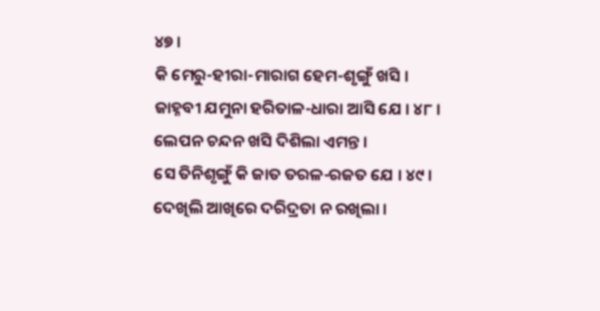୪୭ ।
କି ମେରୁ-ହୀରା-ମାରାଗ ହେମ-ଶୃଙ୍ଗୁଁ ଖସି ।
ଜାହ୍ନବୀ ଯମୁନା ହରିତାଳ-ଧାରା ଆସି ଯେ । ୪୮ ।
ଲେପନ ଚନ୍ଦନ ଖସି ଦିଶିଲା ଏମନ୍ତ ।
ସେ ତିନିଶୃଙ୍ଗୁଁ କି ଜାତ ତରଳ-ରଜତ ଯେ । ୪୯ ।
ଦେଖିଲି ଆଖିରେ ଦରିଦ୍ରତା ନ ରଖିଲା ।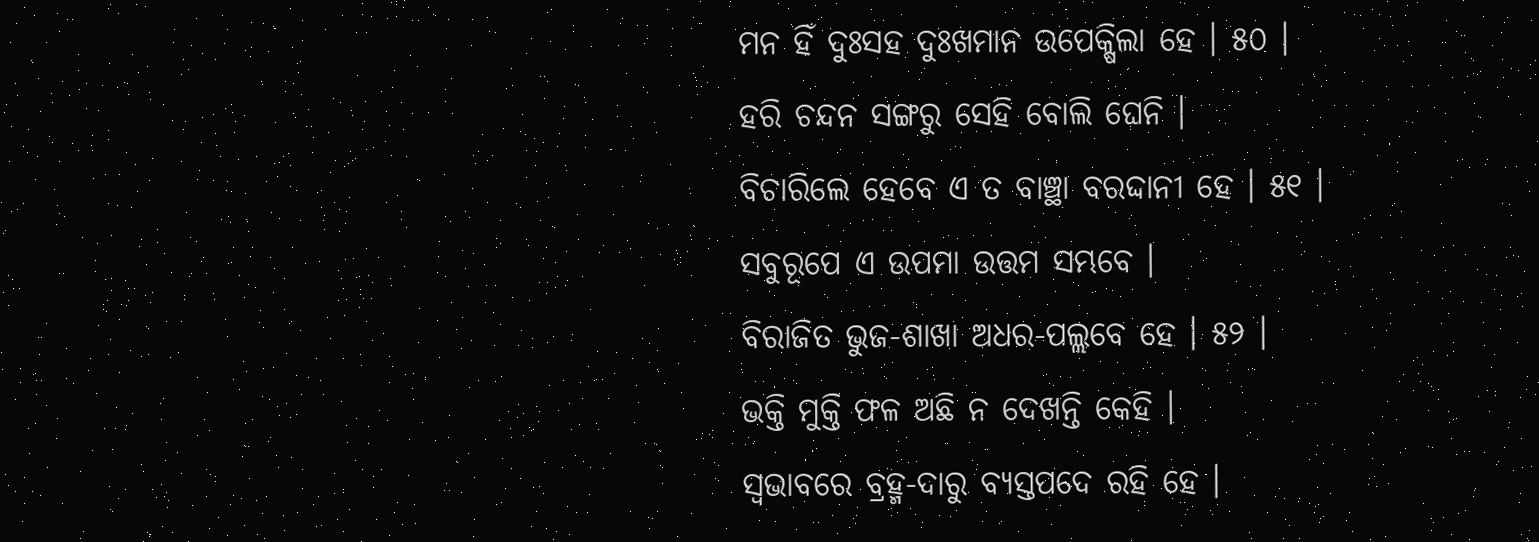ମନ ହିଁ ଦୁଃସହ ଦୁଃଖମାନ ଉପେକ୍ଷିଲା ହେ । ୫୦ ।
ହରି ଚନ୍ଦନ ସଙ୍ଗରୁ ସେହି ବୋଲି ଘେନି ।
ବିଚାରିଲେ ହେବେ ଏ ତ ବାଞ୍ଛା ବରଦ୍ଦାନୀ ହେ । ୫୧ ।
ସବୁରୂପେ ଏ ଉପମା ଉତ୍ତମ ସମ୍ଭବେ ।
ବିରାଜିତ ଭୁଜ-ଶାଖା ଅଧର-ପଲ୍ଲବେ ହେ । ୫୨ ।
ଭକ୍ତି ମୁକ୍ତି ଫଳ ଅଛି ନ ଦେଖନ୍ତି କେହି ।
ସ୍ୱଭାବରେ ବ୍ରହ୍ମ-ଦାରୁ ବ୍ଯସ୍ତପଦେ ରହି ହେ ।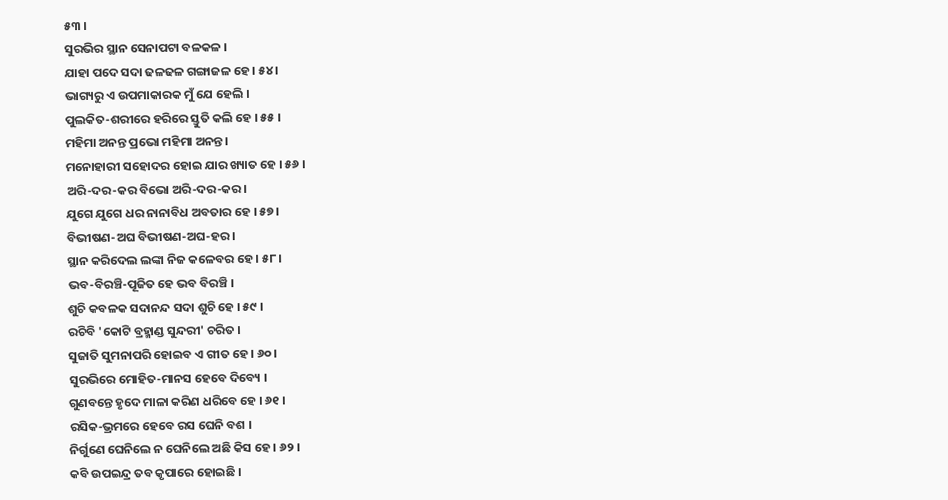୫୩ ।
ସୁରଭିର ସ୍ଥାନ ସେନାପଟା ବଳକଳ ।
ଯାହା ପଦେ ସଦା ଢଳଢଳ ଗଙ୍ଗାଜଳ ହେ । ୫୪ ।
ଭାଗ୍ୟରୁ ଏ ଉପମାକାରକ ମୁଁ ଯେ ହେଲି ।
ପୁଲକିତ-ଶରୀରେ ହରିରେ ସ୍ତୁତି କଲି ହେ । ୫୫ ।
ମହିମା ଅନନ୍ତ ପ୍ରଭୋ ମହିମା ଅନନ୍ତ ।
ମନୋହାରୀ ସହୋଦର ହୋଇ ଯାର ଖ୍ୟାତ ହେ । ୫୬ ।
ଅରି-ଦର-କର ବିଭୋ ଅରି-ଦର-କର ।
ଯୁଗେ ଯୁଗେ ଧର ନାନାବିଧ ଅବତାର ହେ । ୫୭ ।
ବିଭୀଷଣ-ଅଘ ବିଭୀଷଣ-ଅଘ-ହର ।
ସ୍ଥାନ କରିଦେଲ ଲଙ୍କା ନିଜ କଳେବର ହେ । ୫୮ ।
ଭବ-ବିରଞ୍ଚି-ପୂଜିତ ହେ ଭବ ବିରଞ୍ଚି ।
ଶୁଚି କବଳକ ସଦାନନ୍ଦ ସଦା ଶୁଚି ହେ । ୫୯ ।
ରଚିବି 'କୋଟି ବ୍ରହ୍ମାଣ୍ଡ ସୁନ୍ଦରୀ' ଚରିତ ।
ସୁଜାତି ସୁମନାପରି ହୋଇବ ଏ ଗୀତ ହେ । ୬୦ ।
ସୁରଭିରେ ମୋହିତ-ମାନସ ହେବେ ଦିବ୍ୟେ ।
ଗୁଣବନ୍ତେ ହୃଦେ ମାଳା କରିଣ ଧରିବେ ହେ । ୬୧ ।
ରସିକ-ଭ୍ରମରେ ହେବେ ରସ ଘେନି ବଶ ।
ନିର୍ଗୁଣେ ଘେନିଲେ ନ ଘେନିଲେ ଅଛି କିସ ହେ । ୬୨ ।
କବି ଉପଇନ୍ଦ୍ର ତବ କୃପାରେ ହୋଇଛି ।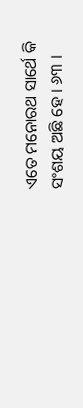ଏତେ ମନୋରଥ ସାର୍ଥେ କି ସଂଶୟ ଅଛି ହେ । ୬୩ ।